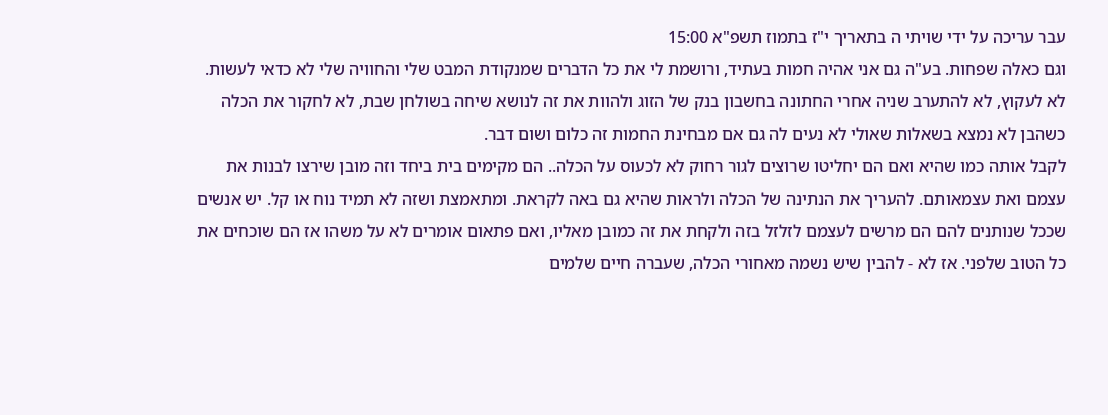עבר עריכה על ידי שויתי ה בתאריך י"ז בתמוז תשפ"א 15:00
וגם כאלה שפחות. בע"ה גם אני אהיה חמות בעתיד, ורושמת לי את כל הדברים שמנקודת המבט שלי והחוויה שלי לא כדאי לעשות.
לא לעקוץ, לא להתערב שניה אחרי החתונה בחשבון בנק של הזוג ולהוות את זה לנושא שיחה בשולחן שבת, לא לחקור את הכלה כשהבן לא נמצא בשאלות שאולי לא נעים לה גם אם מבחינת החמות זה כלום ושום דבר.
לקבל אותה כמו שהיא ואם הם יחליטו שרוצים לגור רחוק לא לכעוס על הכלה.. הם מקימים בית ביחד וזה מובן שירצו לבנות את עצמם ואת עצמאותם. להעריך את הנתינה של הכלה ולראות שהיא גם באה לקראת. ומתאמצת ושזה לא תמיד נוח או קל. יש אנשים שככל שנותנים להם הם מרשים לעצמם לזלזל בזה ולקחת את זה כמובן מאליו, ואם פתאום אומרים לא על משהו אז הם שוכחים את כל הטוב שלפני. אז לא - להבין שיש נשמה מאחורי הכלה, שעברה חיים שלמים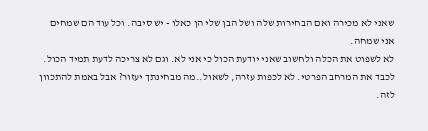שאני לא מכירה ואם הבחירות שלה ושל הבן שלי הן כאלו - יש סיבה. וכל עוד הם שמחים אני שמחה.
לא לשפוט את הכלה ולחשוב שאני יודעת הכול כי אני לא. וגם לא צריכה לדעת תמיד הכול. לכבד את המרחב הפרטי. לא לכפות עזרה, לשאול..מה מבחינתך יעזור? אבל באמת להתכוון לזה.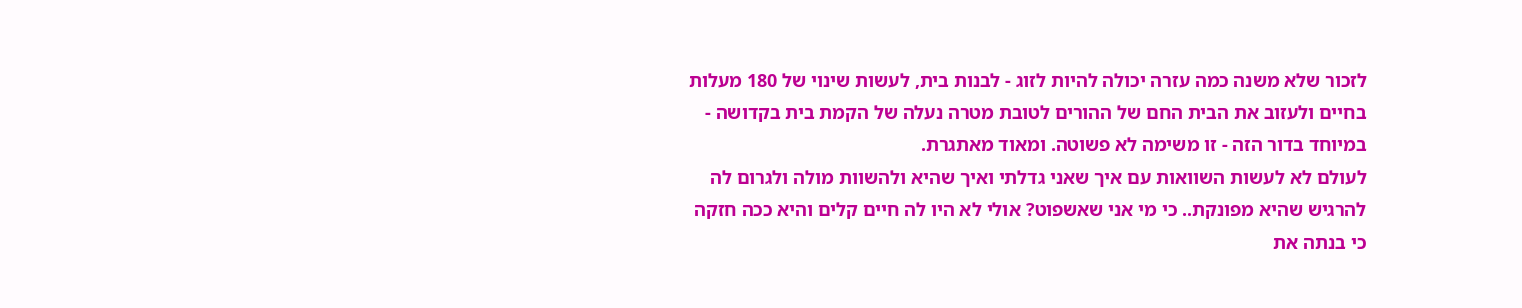לזכור שלא משנה כמה עזרה יכולה להיות לזוג - לבנות בית, לעשות שינוי של 180 מעלות בחיים ולעזוב את הבית החם של ההורים לטובת מטרה נעלה של הקמת בית בקדושה - במיוחד בדור הזה - זו משימה לא פשוטה. ומאוד מאתגרת.
לעולם לא לעשות השוואות עם איך שאני גדלתי ואיך שהיא ולהשוות מולה ולגרום לה להרגיש שהיא מפונקת.. כי מי אני שאשפוט? אולי לא היו לה חיים קלים והיא ככה חזקה כי בנתה את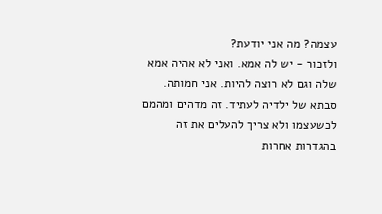עצמה? מה אני יודעת?
ולזכור - יש לה אמא. ואני לא אהיה אמא שלה וגם לא רוצה להיות. אני חמותה. סבתא של ילדיה לעתיד. זה מדהים ומהמם לכשעצמו ולא צריך להעלים את זה בהגדרות אחרות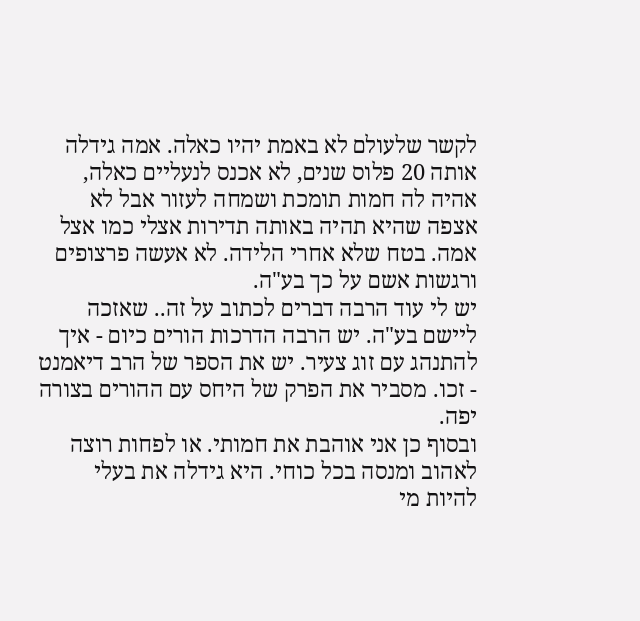לקשר שלעולם לא באמת יהיו כאלה. אמה גידלה אותה 20 פלוס שנים, לא אכנס לנעליים כאלה, אהיה לה חמות תומכת ושמחה לעזור אבל לא אצפה שהיא תהיה באותה תדירות אצלי כמו אצל אמה. בטח שלא אחרי הלידה. לא אעשה פרצופים ורגשות אשם על כך בע"ה.
יש לי עוד הרבה דברים לכתוב על זה.. שאזכה ליישם בע"ה. יש הרבה הדרכות הורים כיום - איך להתנהג עם זוג צעיר. יש את הספר של הרב דיאמנט - זכו. מסביר את הפרק של היחס עם ההורים בצורה יפה.
ובסוף כן אני אוהבת את חמותי. או לפחות רוצה לאהוב ומנסה בכל כוחי. היא גידלה את בעלי להיות מי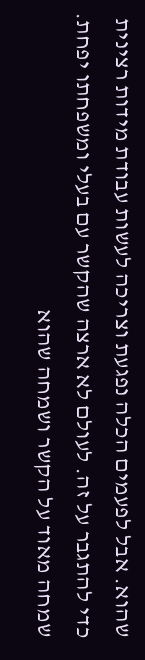שהוא. אבל לפעמים הכלה נפגעת וצריכה לעשות עבודת מידות רצינית כדי להתגבר על זה. לעולם לא ארצה שהקשר עם בעלי ומשפחתו יפחת. שמחה מאוד על הקשר ושמחה שהוא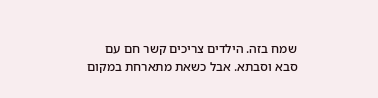שמח בזה. הילדים צריכים קשר חם עם סבא וסבתא. אבל כשאת מתארחת במקום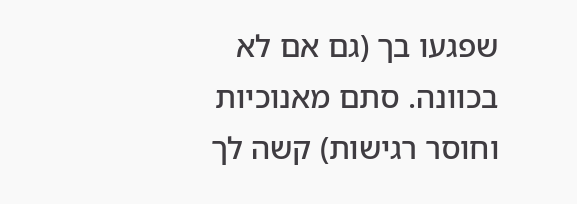שפגעו בך (גם אם לא בכוונה. סתם מאנוכיות וחוסר רגישות) קשה לך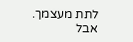לתת מעצמך. אבל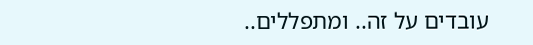עובדים על זה.. ומתפללים..